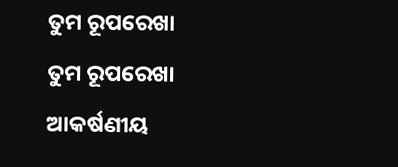ତୁମ ରୂପରେଖା
ତୁମ ରୂପରେଖା
ଆକର୍ଷଣୀୟ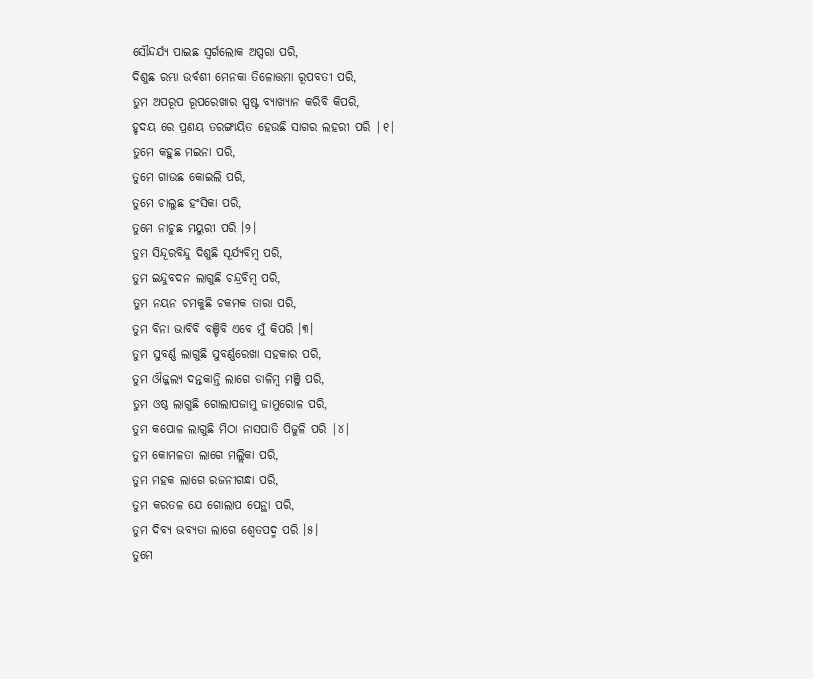ସୌନ୍ଦର୍ଯ୍ୟ ପାଇଛ ସ୍ୱର୍ଗଲୋକ ଅପ୍ସରା ପରି,
ଦିଶୁଛ ରମ୍ଭା ଉର୍ବଶୀ ମେନକା ତିଳୋତ୍ତମା ରୂପବତୀ ପରି,
ତୁମ ଅପରୂପ ରୂପରେଖାର ସ୍ପଷ୍ଟ ବ୍ୟାଖ୍ୟାନ କରିବି କିପରି,
ହୃଦୟ ରେ ପ୍ରଣୟ ତରଙ୍ଗାୟିତ ହେଉଛି ସାଗର ଲହରୀ ପରି |୧|
ତୁମେ କହୁଛ ମଇନା ପରି,
ତୁମେ ଗାଉଛ କୋଇଲି ପରି,
ତୁମେ ଚାଲୁଛ ହଂସିକା ପରି,
ତୁମେ ନାଚୁଛ ମୟୁରୀ ପରି ।୨।
ତୁମ ସିନ୍ଦୂରବିନ୍ଦୁ ଦିଶୁଛି ସୂର୍ଯ୍ୟବିମ୍ବ ପରି,
ତୁମ ଇନ୍ଦୁବଦନ ଲାଗୁଛି ଚନ୍ଦ୍ରବିମ୍ବ ପରି,
ତୁମ ନୟନ ଚମକୁଛି ଚକମକ ତାରା ପରି,
ତୁମ ବିନା ଭାବିବି ବଞ୍ଚିବି ଏବେ ମୁଁ କିପରି ।୩।
ତୁମ ସୁବର୍ଣ୍ଣ ଲାଗୁଛି ସୁବର୍ଣ୍ଣରେଖା ସହକାର ପରି,
ତୁମ ଔଜ୍ଜଲ୍ୟ ଦନ୍ତକାନ୍ତି ଲାଗେ ଡାଳିମ୍ବ ମଞ୍ଜି ପରି,
ତୁମ ଓଷ୍ଠ ଲାଗୁଛି ଗୋଲାପଜାମୁ ଜାମୁରୋଳ ପରି,
ତୁମ କପୋଳ ଲାଗୁଛି ମିଠା ନାସପାତି ପିଜୁଳି ପରି |୪|
ତୁମ କୋମଳତା ଲାଗେ ମଲ୍ଲିକା ପରି,
ତୁମ ମହକ ଲାଗେ ରଜନୀଗନ୍ଧା ପରି,
ତୁମ କରତଳ ଯେ ଗୋଲାପ ପେନ୍ଥା ପରି,
ତୁମ ଦିବ୍ୟ ଭବ୍ୟତା ଲାଗେ ଶ୍ଵେତପଦ୍ମ ପରି ।୫।
ତୁମେ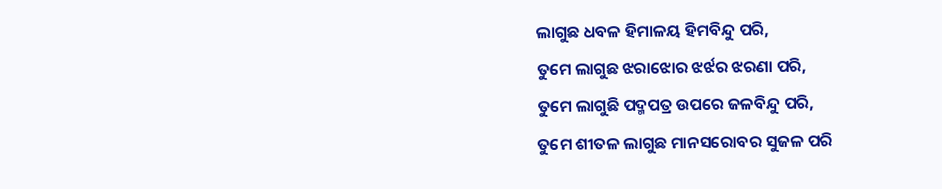ଲାଗୁଛ ଧବଳ ହିମାଳୟ ହିମବିନ୍ଦୁ ପରି,
ତୁମେ ଲାଗୁଛ ଝରାଝୋର ଝର୍ଝର ଝରଣା ପରି,
ତୁମେ ଲାଗୁଛି ପଦ୍ମପତ୍ର ଉପରେ ଜଳବିନ୍ଦୁ ପରି,
ତୁମେ ଶୀତଳ ଲାଗୁଛ ମାନସରୋବର ସୁଜଳ ପରି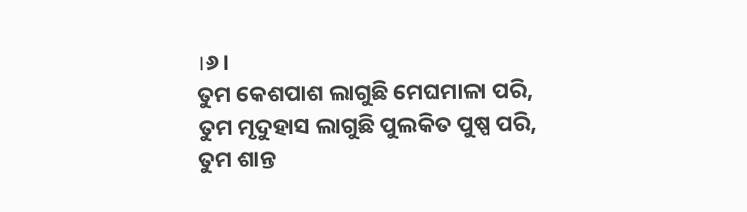।୬।
ତୁମ କେଶପାଶ ଲାଗୁଛି ମେଘମାଳା ପରି,
ତୁମ ମୃଦୁହାସ ଲାଗୁଛି ପୁଲକିତ ପୁଷ୍ପ ପରି,
ତୁମ ଶାନ୍ତ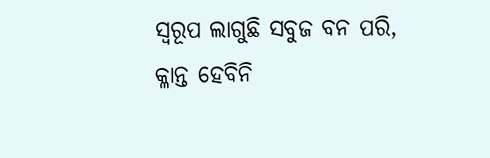ସ୍ୱରୂପ ଲାଗୁଛି ସବୁଜ ବନ ପରି,
କ୍ଳାନ୍ତ ହେବିନି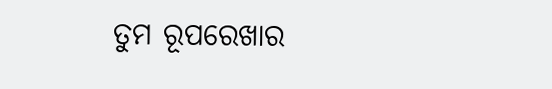ତୁମ ରୂପରେଖାର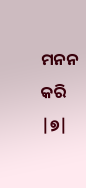ମନନ କରି |୭|